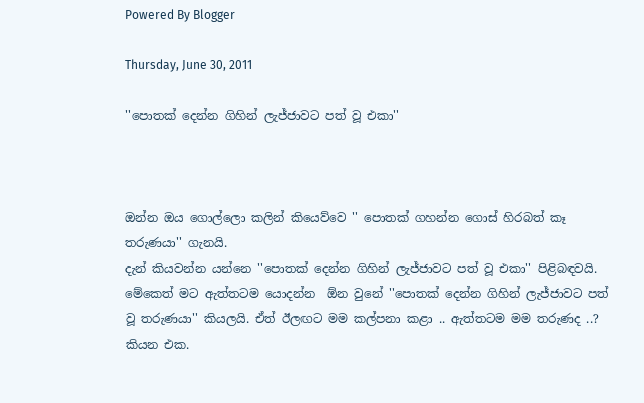Powered By Blogger

Thursday, June 30, 2011

''පොතක් දෙන්න ගිහින් ලැජ්ජාවට පත් වූ එකා''



ඔන්න ඔය ගොල්ලො කලින් කියෙව්වෙ '' පොතක් ගහන්න ගොස් හිරබත් කෑ තරුණයා'' ගැනයි.
දැන් කියවන්න යන්නෙ ''පොතක් දෙන්න ගිහින් ලැජ්ජාවට පත් වූ එකා'' පිළිබඳවයි. මේකෙත් මට ඇත්තටම යොදන්න  ඕන වුනේ ''පොතක් දෙන්න ගිහින් ලැජ්ජාවට පත් වූ තරුණයා'' කියලයි. ඒත් ඊලඟට මම කල්පනා කළා .. ඇත්තටම මම තරුණද ..? කියන එක.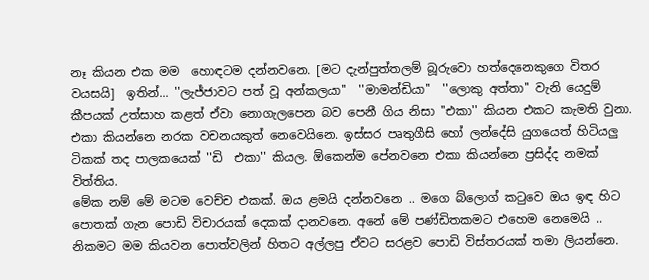නෑ කියන එක මම  හොඳටම දන්නවනෙ. [මට දැන්පුත්තලම් බූරුවො හත්දෙනෙකුගෙ විතර වයසයි]  ඉතින්... ''ලැජ්ජාවට පත් වූ අන්කලයා''  ''මාමන්ඩියා''  ''ලොකු අත්තා'' වැනි යෙදුම් කීපයක් උත්සාහ කළත් ඒවා නොගැලපෙන බව පෙනී ගිය නිසා ''එකා'' කියන එකට කැමති වුනා. එකා කියන්නෙ නරක වචනයකුත් නෙවෙයිනෙ. ඉස්සර පෘතුගීසි හෝ ලන්දේසි යුගයෙත් හිටියලු ටිකක් තද පාලකයෙක් ''ඩි  එකා'' කියල. ඕකෙන්ම පේනවනෙ එකා කියන්නෙ ප්‍රසිද්ද නමක් විත්තිය.
මේක නම් මේ මටම වෙච්ච එකක්. ඔය ළමයි දන්නවනෙ .. මගෙ බ්ලොග් කටුවෙ ඔය ඉඳ හිට පොතක් ගැන පොඩි විචාරයක් දෙකක් දානවනෙ. අනේ මේ පණ්ඩිතකමට එහෙම නෙමෙයි .. නිකමට මම කියවන පොත්වලින් හිතට අල්ලපු ඒවට සරළව පොඩි විස්තරයක් තමා ලියන්නෙ.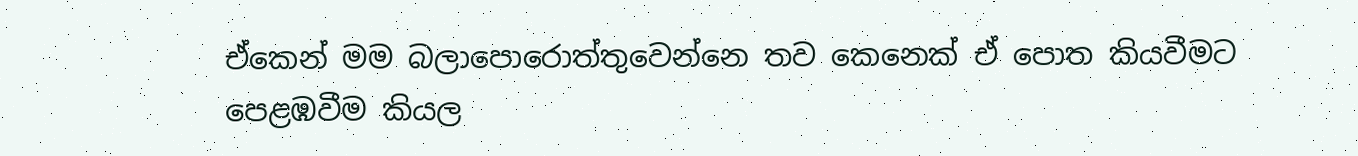ඒකෙන් මම බලාපොරොත්තුවෙන්නෙ තව කෙනෙක් ඒ පොත කියවීමට පෙළඹවීම කියල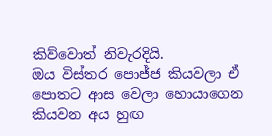කිව්වොත් නිවැරදියි.
ඔය විස්තර පොජ්ජ කියවලා ඒ පොතට ආස වෙලා හොයාගෙන කියවන අය හුඟ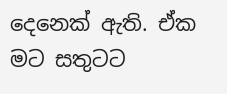දෙනෙක් ඇති. ඒක මට සතුටට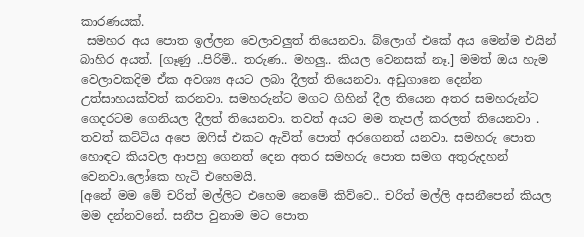කාරණයක්.
 සමහර අය පොත ඉල්ලන වෙලාවලුත් තියෙනවා. බ්ලොග් එකේ අය මෙන්ම එයින් බාහිර අයත්. [ගෑණු ..පිරිමි.. තරුණ.. මහලු.. කියල වෙනසක් නෑ.] මමත් ඔය හැම වෙලාවකදිම ඒක අවශ්‍ය අයට ලබා දීලත් තියෙනවා. අඩුගානෙ දෙන්න උත්සාහයක්වත් කරනවා. සමහරුන්ට මගට ගිහින් දීල තියෙන අතර සමහරුන්ට ගෙදරටම ගෙනියල දීලත් තියෙනවා. තවත් අයට මම තැපල් කරලත් තියෙනවා . තවත් කට්ටිය අපෙ ඔෆිස් එකට ඇවිත් පොත් අරගෙනත් යනවා. සමහරු පොත හොඳට කියවල ආපහු ගෙනත් දෙන අතර සමහරු පොත සමග අතුරුදහන් වෙනවා.ලෝකෙ හැටි එහෙමයි.
[අනේ මම මේ චරිත් මල්ලිට එහෙම නෙමේ කිව්වෙ.. චරිත් මල්ලි අසනීපෙන් කියල මම දන්නවනේ. සනීප වුනාම මට පොත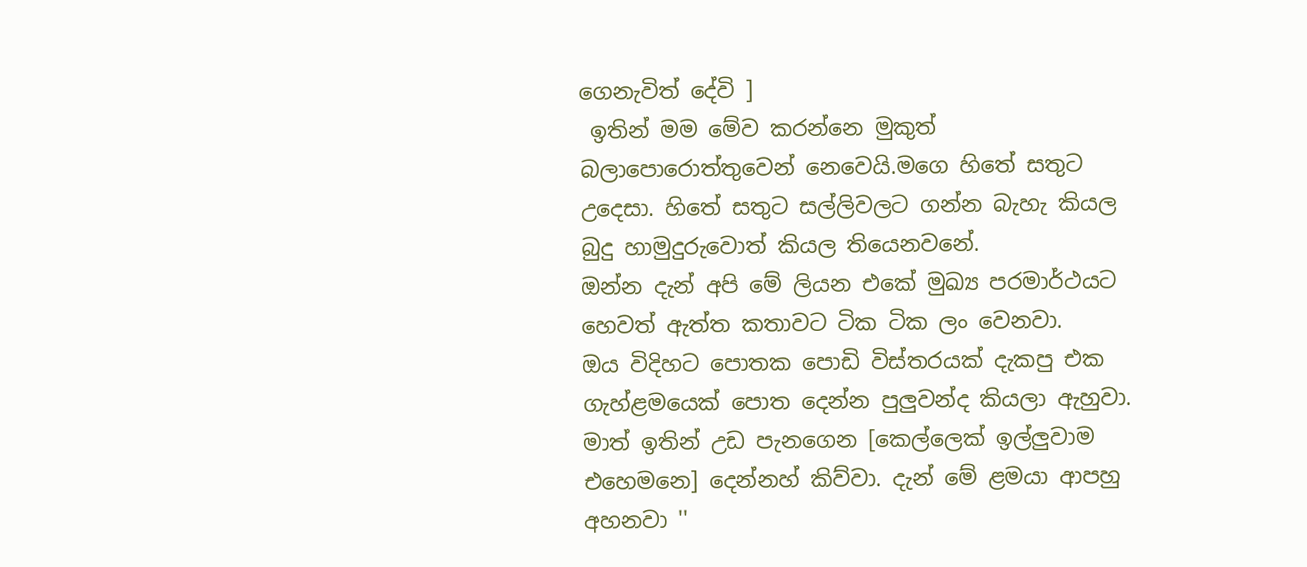ගෙනැවිත් දේවි ]
 ඉතින් මම මේව කරන්නෙ මුකුත් බලාපොරොත්තුවෙන් නෙවෙයි.මගෙ හිතේ සතුට උදෙසා. හිතේ සතුට සල්ලිවලට ගන්න බැහැ කියල බුදු හාමුදුරුවොත් කියල තියෙනවනේ.
ඔන්න දැන් අපි මේ ලියන එකේ මුඛ්‍ය පරමාර්ථයට හෙවත් ඇත්ත කතාවට ටික ටික ලං වෙනවා.
ඔය විදිහට පොතක පොඩි විස්තරයක් දැකපු එක ගැහ්ළමයෙක් පොත දෙන්න පුලුවන්ද කියලා ඇහුවා. මාත් ඉතින් උඩ පැනගෙන [කෙල්ලෙක් ඉල්ලුවාම එහෙමනෙ] දෙන්නහ් කිව්වා. දැන් මේ ළමයා ආපහු අහනවා ''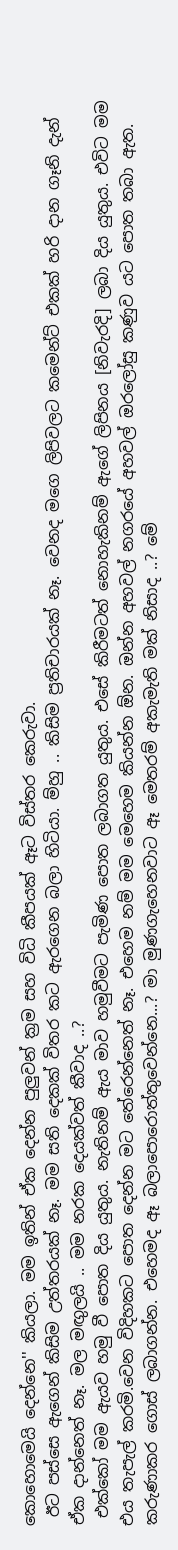කොහොමෙයි දෙන්නෙ'' කියලා. මම ඉතින් ඒක දෙන්න පුලුවන් ක්‍රම සහ විධි කීපයක් ඈට විස්තර කෙරුවා.
 ඊට පස්සෙ ඇගෙන් කිසිම උත්තරයක් නෑ. මම සති දෙකක් විතර කට ඇරගෙන බලා හිටියා. ම්හු .. කිසිම ප්‍රතිචාරයක් නෑ. වෙනද මගෙ ලිපිවලට කමෙන්ට් එකක් හරි දාන ගෑනි දැන් ඒක දාන්නෙත් නෑ. මල මඟුලයි .. මම නරක දෙයක්වත් කීවාද ..?
 එක්කෝ මම ඇයව හමු වී පොත දිය යුතුය. නැතිනම් ඇය මාව හමුවීමට පැමිණ පොත ලබාගත යුතුය. එසේ කිරීමටත් නොහැකිනම් ඇගේ ලිපිනය [නිවැරදි] ලබා දිය යුතුය. එවිට මම එය තැපැල් කරමි.වෙන විදිහකට පොත දෙන්න මට තේරෙන්නෙත් නෑ. එහෙම නම් මම මෙහෙම කියන්න ඕන. ඔන්න අහවල් නගරයේ අහවල් ඔරලෝසු කණුව යට පොත තබා ඇත. කරුණාකර ගොස් ලබාගන්න. එහෙමද ඈ බලාපොරොත්තුවෙන්නෙ...? මා මුණගැහෙනවාට ඈ මෙතරම් අකැමැති මක් නිසාද ..? මේ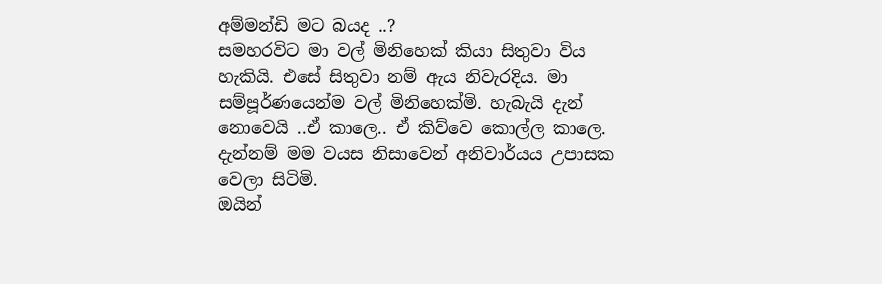අම්මන්ඩි මට බයද ..?
සමහරවිට මා වල් මිනිහෙක් කියා සිතුවා විය හැකියි. එසේ සිතුවා නම් ඇය නිවැරදිය. මා සම්පූර්ණයෙන්ම වල් මිනිහෙක්මි. හැබැයි දැන් නොවෙයි ..ඒ කාලෙ.. ඒ කිව්වෙ කොල්ල කාලෙ. දැන්නම් මම වයස නිසාවෙන් අනිවාර්යය උපාසක වෙලා සිටිමි.
ඔයින්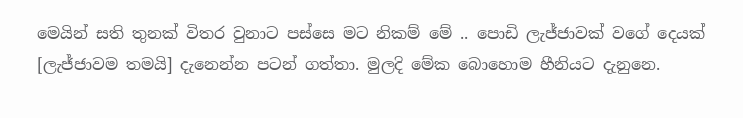මෙයින් සති තුනක් විතර වුනාට පස්සෙ මට නිකම් මේ .. පොඩි ලැජ්ජාවක් වගේ දෙයක් [ලැජ්ජාවම තමයි] දැනෙන්න පටන් ගත්තා. මුලදි මේක බොහොම හීනියට දැනුනෙ.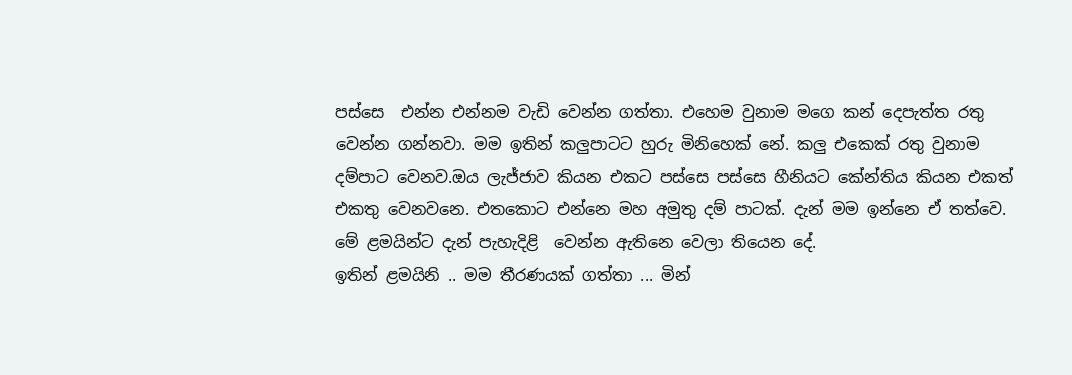පස්සෙ  එන්න එන්නම වැඩි වෙන්න ගත්තා. එහෙම වුනාම මගෙ කන් දෙපැත්ත රතු වෙන්න ගන්නවා. මම ඉතින් කලුපාටට හුරු මිනිහෙක් නේ. කලු එකෙක් රතු වුනාම දම්පාට වෙනව.ඔය ලැජ්ජාව කියන එකට පස්සෙ පස්සෙ හීනියට කේන්තිය කියන එකත් එකතු වෙනවනෙ. එතකොට එන්නෙ මහ අමුතු දම් පාටක්. දැන් මම ඉන්නෙ ඒ තත්වෙ.
මේ ළමයින්ට දැන් පැහැදිළි  වෙන්න ඇතිනෙ වෙලා තියෙන දේ.
ඉතින් ළමයිනි .. මම තීරණයක් ගත්තා ... මින්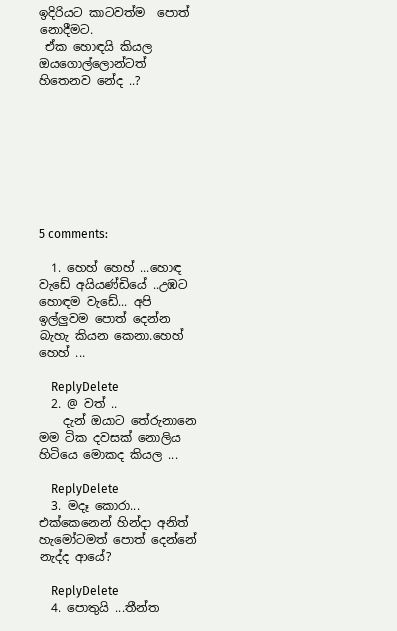ඉදිරියට කාටවත්ම  පොත් නොදීමට.
 ඒක හොඳයි කියල ඔයගොල්ලොන්ටත් හිතෙනව නේද ..?








5 comments:

  1. හෙහ් හෙහ් ...හොඳ වැඩේ අයියණ්ඩියේ ..උඹට හොඳම වැඩේ... අපි ඉල්ලුවම පොත් දෙන්න බැහැ කියන කෙනා.හෙහ් හෙහ් ...

    ReplyDelete
  2. @ වත් ..
    දැන් ඔයාට තේරුනානෙ මම ටික දවසක් නොලිය හිටියෙ මොකද කියල ...

    ReplyDelete
  3. මදෑ කොරා... එක්කෙනෙන් හින්දා අනිත් හැමෝටමත් පොත් දෙන්නේ නැද්ද ආයේ?

    ReplyDelete
  4. පොතුයි ...තීන්ත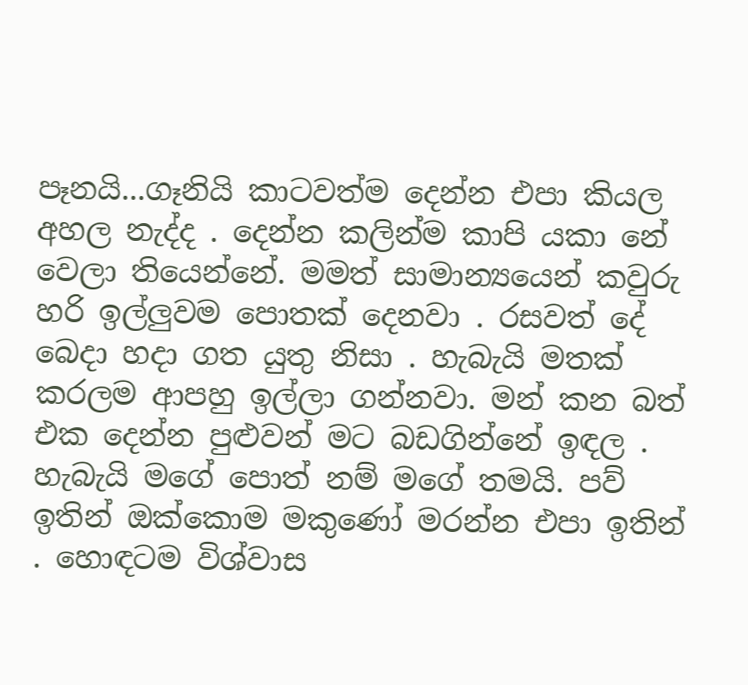පෑනයි...ගෑනියි කාටවත්ම දෙන්න එපා කියල අහල නැද්ද . දෙන්න කලින්ම කාපි යකා නේ වෙලා තියෙන්නේ. මමත් සාමාන්‍යයෙන් කවුරු හරි ඉල්ලුවම පොතක් දෙනවා . රසවත් දේ බෙදා හදා ගත යුතු නිසා . හැබැයි මතක් කරලම ආපහු ඉල්ලා ගන්නවා. මන් කන බත් එක දෙන්න පුළුවන් මට බඩගින්නේ ඉඳල . හැබැයි මගේ පොත් නම් මගේ තමයි. පව් ඉතින් ඔක්කොම මකුණෝ මරන්න එපා ඉතින් . හොඳටම විශ්වාස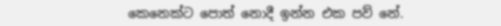කෙනෙක්ට පොත් නොදී ඉන්න එක පව් නේ.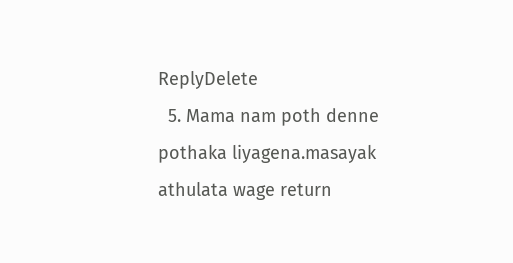ReplyDelete
  5. Mama nam poth denne pothaka liyagena.masayak athulata wage return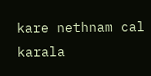kare nethnam cal karala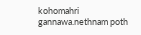kohomahri gannawa.nethnam poth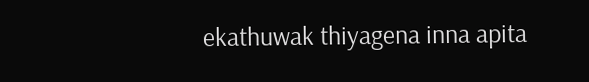ekathuwak thiyagena inna apita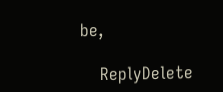be,

    ReplyDelete